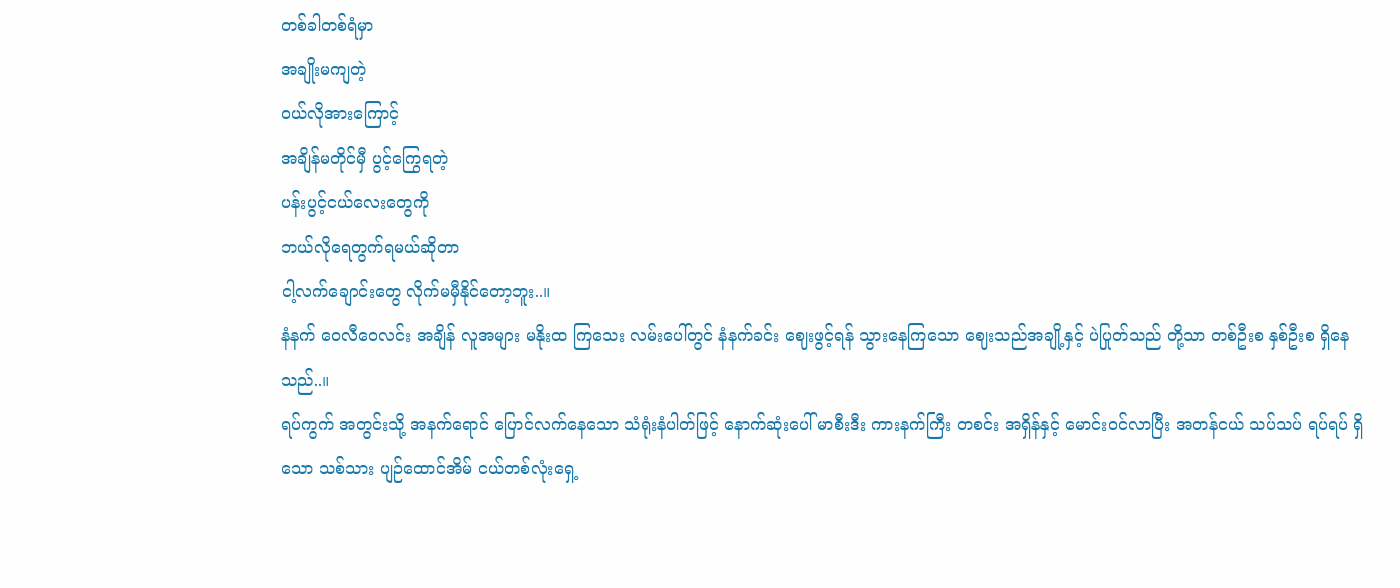တစ်ခါတစ်ရံမှာ
အချိုးမကျတဲ့
ဝယ်လိုအားကြောင့်
အချိန်မတိုင်မှီ ပွင့်ကြွေရတဲ့
ပန်းပွင့်ငယ်လေးတွေကို
ဘယ်လိုရေတွက်ရမယ်ဆိုတာ
ငါ့လက်ချောင်းတွေ လိုက်မမှီနိုင်တော့ဘူး..။
နံနက် ဝေလီဝေလင်း အချိန် လူအများ မနိုးထ ကြသေး လမ်းပေါ်တွင် နံနက်ခင်း ဈေးဖွင့်ရန် သွားနေကြသော ဈေးသည်အချို့နှင့် ပဲပြုတ်သည် တို့သာ တစ်ဦးစ နှစ်ဦးစ ရှိနေသည်..။
ရပ်ကွက် အတွင်းသို့ အနက်ရောင် ပြောင်လက်နေသော သံရုံးနံပါတ်ဖြင့် နောက်ဆုံးပေါ် မာစီးဒီး ကားနက်ကြီး တစင်း အရှိန်နှင့် မောင်းဝင်လာပြီး အတန်ငယ် သပ်သပ် ရပ်ရပ် ရှိသော သစ်သား ပျဉ်ထောင်အိမ် ငယ်တစ်လုံးရှေ့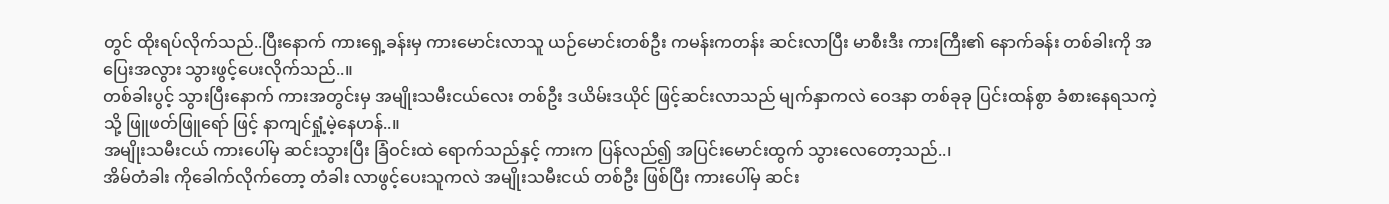တွင် ထိုးရပ်လိုက်သည်..ပြီးနောက် ကားရှေ့ခန်းမှ ကားမောင်းလာသူ ယဉ်မောင်းတစ်ဦး ကမန်းကတန်း ဆင်းလာပြီး မာစီးဒီး ကားကြီး၏ နောက်ခန်း တစ်ခါးကို အပြေးအလွား သွားဖွင့်ပေးလိုက်သည်..။
တစ်ခါးပွင့် သွားပြီးနောက် ကားအတွင်းမှ အမျိုးသမီးငယ်လေး တစ်ဦး ဒယိမ်းဒယိုင် ဖြင့်ဆင်းလာသည် မျက်နှာကလဲ ဝေဒနာ တစ်ခုခု ပြင်းထန်စွာ ခံစားနေရသကဲ့သို့ ဖြူဖတ်ဖြူရော် ဖြင့် နာကျင်ရှုံ့မဲ့နေဟန်..။
အမျိုးသမီးငယ် ကားပေါ်မှ ဆင်းသွားပြီး ခြံဝင်းထဲ ရောက်သည်နှင့် ကားက ပြန်လည်၍ အပြင်းမောင်းထွက် သွားလေတော့သည်..၊
အိမ်တံခါး ကိုခေါက်လိုက်တော့ တံခါး လာဖွင့်ပေးသူကလဲ အမျိုးသမီးငယ် တစ်ဦး ဖြစ်ပြီး ကားပေါ်မှ ဆင်း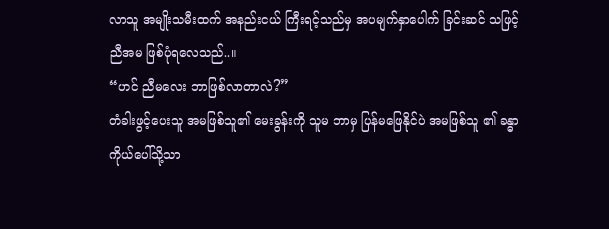လာသူ အမျိုးသမီးထက် အနည်းငယ် ကြီးရင့်သည်မှ အပမျက်နှာပေါက် ခြင်းဆင် သဖြင့်ညီအမ ဖြစ်ပုံရလေသည်..။
“ဟင် ညီမလေး ဘာဖြစ်လာတာလဲ?”
တံခါးဖွင့်ပေးသူ အမဖြစ်သူ၏ မေးခွန်းကို သူမ ဘာမှ ပြန်မဖြေနိုင်ပဲ အမဖြစ်သူ ၏ ခန္ဓာကိုယ်ပေါ်သို့သာ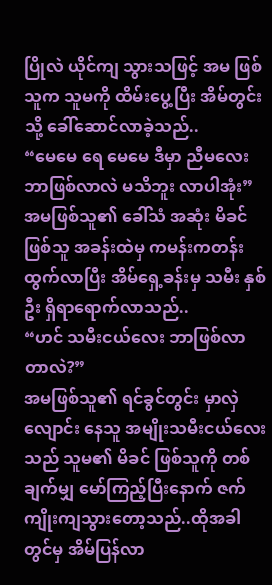ပြိုလဲ ယိုင်ကျ သွားသဖြင့် အမ ဖြစ်သူက သူမကို ထိမ်းပွေ့ပြီး အိမ်တွင်းသို့ ခေါ်ဆောင်လာခဲ့သည်..
“မေမေ ရေ မေမေ ဒီမှာ ညီမလေး ဘာဖြစ်လာလဲ မသိဘူး လာပါအုံး”
အမဖြစ်သူ၏ ခေါ်သံ အဆုံး မိခင် ဖြစ်သူ အခန်းထဲမှ ကမန်းကတန်း ထွက်လာပြီး အိမ်ရှေ့ခန်းမှ သမီး နှစ်ဦး ရှိရာရောက်လာသည်..
“ဟင် သမီးငယ်လေး ဘာဖြစ်လာတာလဲ?”
အမဖြစ်သူ၏ ရင်ခွင်တွင်း မှာလှဲလျောင်း နေသူ အမျိုးသမီးငယ်လေး သည် သူမ၏ မိခင် ဖြစ်သူကို တစ်ချက်မျှ မော်ကြည့်ပြီးနောက် ဇက်ကျိုးကျသွားတော့သည်..ထိုအခါတွင်မှ အိမ်ပြန်လာ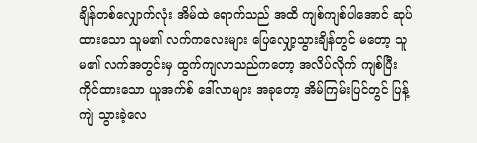ချိန်တစ်လျှောက်လုံး အိမ်ထဲ ရောက်သည် အထိ ကျစ်ကျစ်ပါအောင် ဆုပ်ထားသော သူမ၏ လက်ကလေးများ ပြေလျှော့သွားချိန်တွင် မတော့ သူမ၏ လက်အတွင်းမှ ထွက်ကျလာသည်ကတော့ အလိပ်လိုက် ကျစ်ပြီး ကိုင်ထားသော ယူအက်စ် ဒေါ်လာများ အခုတော့ အိမ်ကြမ်းပြင်တွင် ပြန့်ကျဲ သွားခဲ့လေ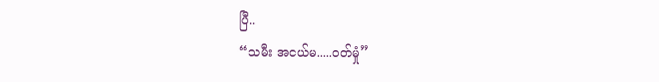ပြီ..
“သမီး အငယ်မ.....ဝတ်မှုံ”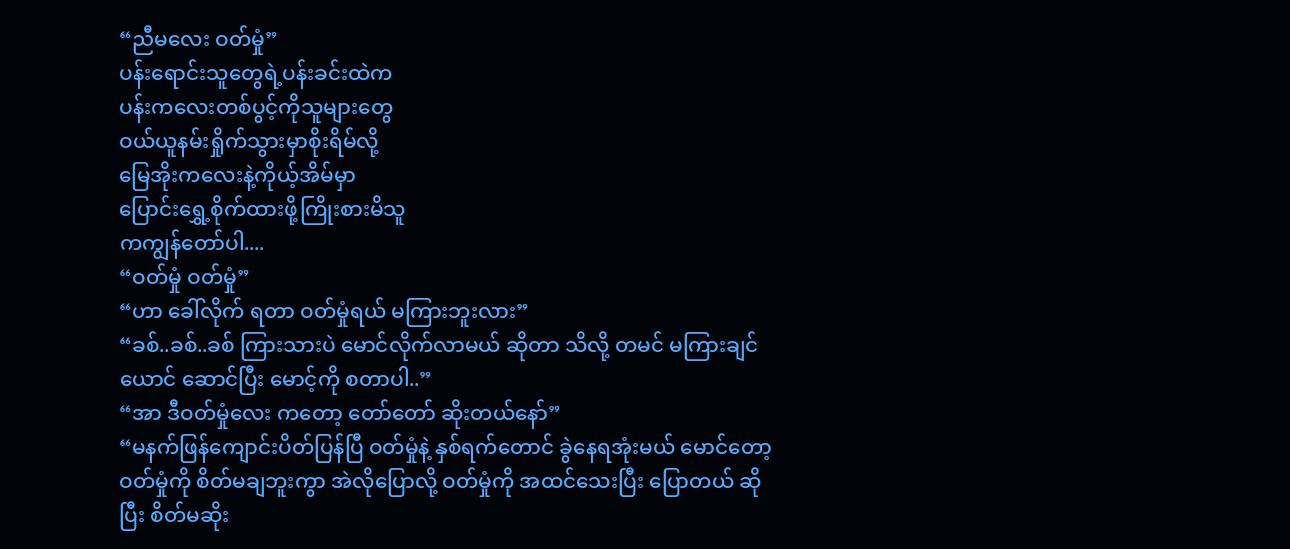“ညီမလေး ဝတ်မှုံ”
ပန်းရောင်းသူတွေရဲ့ပန်းခင်းထဲက
ပန်းကလေးတစ်ပွင့်ကိုသူများတွေ
ဝယ်ယူနမ်းရှိုက်သွားမှာစိုးရိမ်လို့
မြေအိုးကလေးနဲ့ကိုယ့်အိမ်မှာ
ပြောင်းရွှေ့စိုက်ထားဖို့ကြိုးစားမိသူ
ကကျွန်တော်ပါ....
“ဝတ်မှုံ ဝတ်မှုံ”
“ဟာ ခေါ်လိုက် ရတာ ဝတ်မှုံရယ် မကြားဘူးလား”
“ခစ်..ခစ်..ခစ် ကြားသားပဲ မောင်လိုက်လာမယ် ဆိုတာ သိလို့ တမင် မကြားချင်ယောင် ဆောင်ပြီး မောင့်ကို စတာပါ..”
“အာ ဒီဝတ်မှုံလေး ကတော့ တော်တော် ဆိုးတယ်နော်”
“မနက်ဖြန်ကျောင်းပိတ်ပြန်ပြီ ဝတ်မှုံနဲ့ နှစ်ရက်တောင် ခွဲနေရအုံးမယ် မောင်တော့ ဝတ်မှုံကို စိတ်မချဘူးကွာ အဲလိုပြောလို့ ဝတ်မှုံကို အထင်သေးပြီး ပြောတယ် ဆိုပြီး စိတ်မဆိုး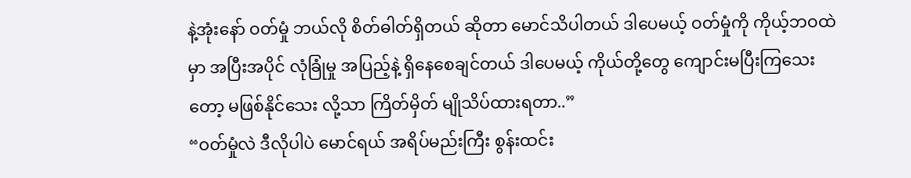နဲ့အုံးနော် ဝတ်မှုံ ဘယ်လို စိတ်ဓါတ်ရှိတယ် ဆိုတာ မောင်သိပါတယ် ဒါပေမယ့် ဝတ်မှုံကို ကိုယ့်ဘဝထဲမှာ အပြီးအပိုင် လုံခြုံမှု အပြည့်နဲ့ ရှိနေစေချင်တယ် ဒါပေမယ့် ကိုယ်တို့တွေ ကျောင်းမပြီးကြသေးတော့ မဖြစ်နိုင်သေး လို့သာ ကြိတ်မှိတ် မျိုသိပ်ထားရတာ..”
“ဝတ်မှုံလဲ ဒီလိုပါပဲ မောင်ရယ် အရိပ်မည်းကြီး စွန်းထင်း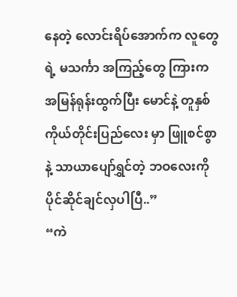နေတဲ့ လောင်းရိပ်အောက်က လူတွေရဲ့ မသင်္ကာ အကြည့်တွေ ကြားက အမြန်ရုန်းထွက်ပြီး မောင်နဲ့ တူနှစ်ကိုယ်တိုင်းပြည်လေး မှာ ဖြူစင်စွာနဲ့ သာယာပျော်ရွှင်တဲ့ ဘဝလေးကို ပိုင်ဆိုင်ချင်လှပါပြီ..”
“ကဲ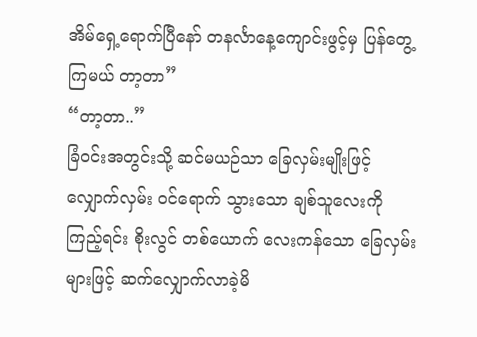အိမ်ရှေ့ရောက်ပြီနော် တနင်္လာနေ့ကျောင်းဖွင့်မှ ပြန်တွေ့ကြမယ် တာ့တာ”
“တာ့တာ..”
ခြံဝင်းအတွင်းသို့ ဆင်မယဉ်သာ ခြေလှမ်းမျိုးဖြင့် လျှောက်လှမ်း ဝင်ရောက် သွားသော ချစ်သူလေးကို ကြည့်ရင်း စိုးလွင် တစ်ယောက် လေးကန်သော ခြေလှမ်းများဖြင့် ဆက်လျှောက်လာခဲ့မိ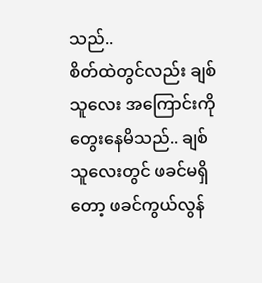သည်..
စိတ်ထဲတွင်လည်း ချစ်သူလေး အကြောင်းကို တွေးနေမိသည်.. ချစ်သူလေးတွင် ဖခင်မရှိတော့ ဖခင်ကွယ်လွန်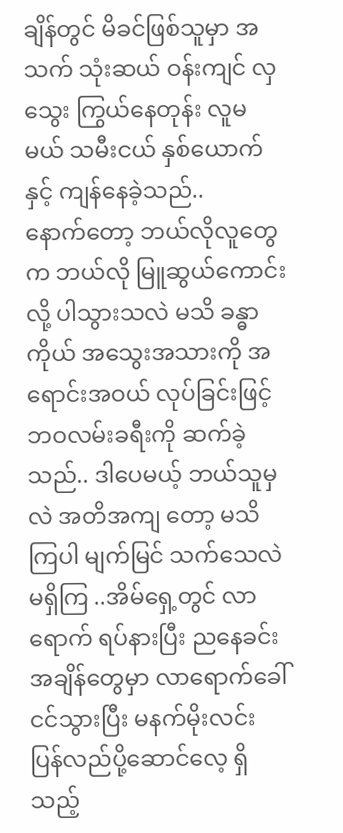ချိန်တွင် မိခင်ဖြစ်သူမှာ အသက် သုံးဆယ် ဝန်းကျင် လှသွေး ကြွယ်နေတုန်း လူမမယ် သမီးငယ် နှစ်ယောက်နှင့် ကျန်နေခဲ့သည်..
နောက်တော့ ဘယ်လိုလူတွေက ဘယ်လို မြူဆွယ်ကောင်းလို့ ပါသွားသလဲ မသိ ခန္ဓာကိုယ် အသွေးအသားကို အရောင်းအဝယ် လုပ်ခြင်းဖြင့် ဘဝလမ်းခရီးကို ဆက်ခဲ့သည်.. ဒါပေမယ့် ဘယ်သူမှလဲ အတိအကျ တော့ မသိကြပါ မျက်မြင် သက်သေလဲ မရှိကြ ..အိမ်ရှေ့တွင် လာရောက် ရပ်နားပြီး ညနေခင်းအချိန်တွေမှာ လာရောက်ခေါ်ငင်သွားပြီး မနက်မိုးလင်း ပြန်လည်ပို့ဆောင်လေ့ ရှိသည့်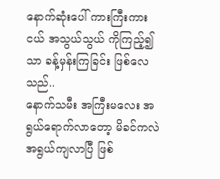နောက်ဆုံးပေါ် ကားကြီးကားငယ် အသွယ်သွယ် ကိုကြည့်၍သာ ခန့်မှန်းကြခြင်း ဖြစ်လေသည်..
နောက်သမီး အကြီးမလေး အရွယ်ရောက်လာတော့ မိခင်ကလဲ အရွယ်ကျလာပြီ ဖြစ်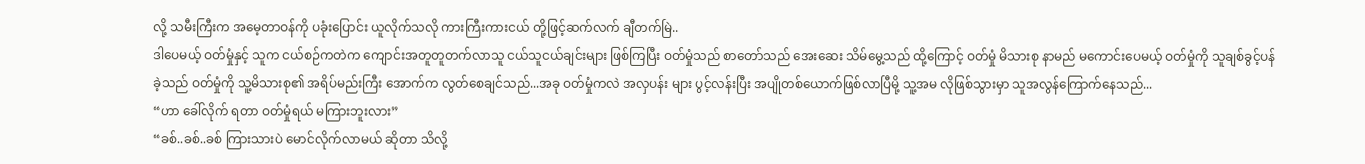လို့ သမီးကြီးက အမေ့တာဝန်ကို ပခုံးပြောင်း ယူလိုက်သလို ကားကြီးကားငယ် တို့ဖြင့်ဆက်လက် ချီတက်မြဲ..
ဒါပေမယ့် ဝတ်မှုံနှင့် သူက ငယ်စဉ်ကတဲက ကျောင်းအတူတူတက်လာသူ ငယ်သူငယ်ချင်းများ ဖြစ်ကြပြီး ဝတ်မှုံသည် စာတော်သည် အေးဆေး သိမ်မွေ့သည် ထို့ကြောင့် ဝတ်မှုံ မိသားစု နာမည် မကောင်းပေမယ့် ဝတ်မှုံကို သူချစ်ခွင့်ပန်ခဲ့သည် ဝတ်မှုံကို သူ့မိသားစု၏ အရိပ်မည်းကြီး အောက်က လွတ်စေချင်သည်...အခု ဝတ်မှုံကလဲ အလှပန်း များ ပွင့်လန်းပြီး အပျိုတစ်ယောက်ဖြစ်လာပြီမို့ သူ့အမ လိုဖြစ်သွားမှာ သူအလွန်ကြောက်နေသည်...
“ဟာ ခေါ်လိုက် ရတာ ဝတ်မှုံရယ် မကြားဘူးလား”
“ခစ်..ခစ်..ခစ် ကြားသားပဲ မောင်လိုက်လာမယ် ဆိုတာ သိလို့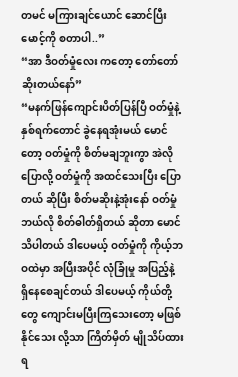တမင် မကြားချင်ယောင် ဆောင်ပြီး မောင့်ကို စတာပါ..”
“အာ ဒီဝတ်မှုံလေး ကတော့ တော်တော် ဆိုးတယ်နော်”
“မနက်ဖြန်ကျောင်းပိတ်ပြန်ပြီ ဝတ်မှုံနဲ့ နှစ်ရက်တောင် ခွဲနေရအုံးမယ် မောင်တော့ ဝတ်မှုံကို စိတ်မချဘူးကွာ အဲလိုပြောလို့ ဝတ်မှုံကို အထင်သေးပြီး ပြောတယ် ဆိုပြီး စိတ်မဆိုးနဲ့အုံးနော် ဝတ်မှုံ ဘယ်လို စိတ်ဓါတ်ရှိတယ် ဆိုတာ မောင်သိပါတယ် ဒါပေမယ့် ဝတ်မှုံကို ကိုယ့်ဘဝထဲမှာ အပြီးအပိုင် လုံခြုံမှု အပြည့်နဲ့ ရှိနေစေချင်တယ် ဒါပေမယ့် ကိုယ်တို့တွေ ကျောင်းမပြီးကြသေးတော့ မဖြစ်နိုင်သေး လို့သာ ကြိတ်မှိတ် မျိုသိပ်ထားရ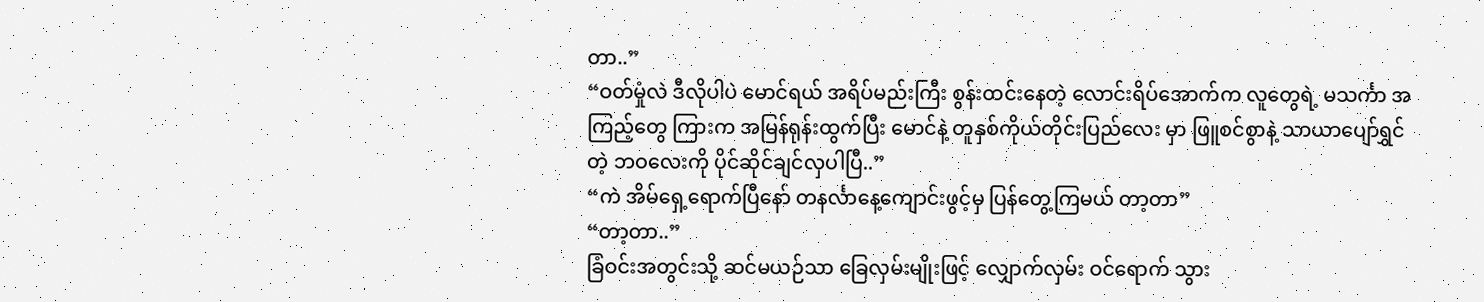တာ..”
“ဝတ်မှုံလဲ ဒီလိုပါပဲ မောင်ရယ် အရိပ်မည်းကြီး စွန်းထင်းနေတဲ့ လောင်းရိပ်အောက်က လူတွေရဲ့ မသင်္ကာ အကြည့်တွေ ကြားက အမြန်ရုန်းထွက်ပြီး မောင်နဲ့ တူနှစ်ကိုယ်တိုင်းပြည်လေး မှာ ဖြူစင်စွာနဲ့ သာယာပျော်ရွှင်တဲ့ ဘဝလေးကို ပိုင်ဆိုင်ချင်လှပါပြီ..”
“ကဲ အိမ်ရှေ့ရောက်ပြီနော် တနင်္လာနေ့ကျောင်းဖွင့်မှ ပြန်တွေ့ကြမယ် တာ့တာ”
“တာ့တာ..”
ခြံဝင်းအတွင်းသို့ ဆင်မယဉ်သာ ခြေလှမ်းမျိုးဖြင့် လျှောက်လှမ်း ဝင်ရောက် သွား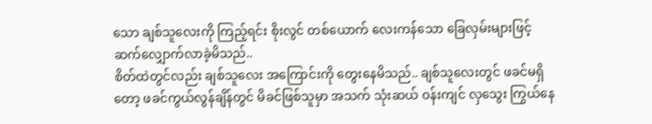သော ချစ်သူလေးကို ကြည့်ရင်း စိုးလွင် တစ်ယောက် လေးကန်သော ခြေလှမ်းများဖြင့် ဆက်လျှောက်လာခဲ့မိသည်..
စိတ်ထဲတွင်လည်း ချစ်သူလေး အကြောင်းကို တွေးနေမိသည်.. ချစ်သူလေးတွင် ဖခင်မရှိတော့ ဖခင်ကွယ်လွန်ချိန်တွင် မိခင်ဖြစ်သူမှာ အသက် သုံးဆယ် ဝန်းကျင် လှသွေး ကြွယ်နေ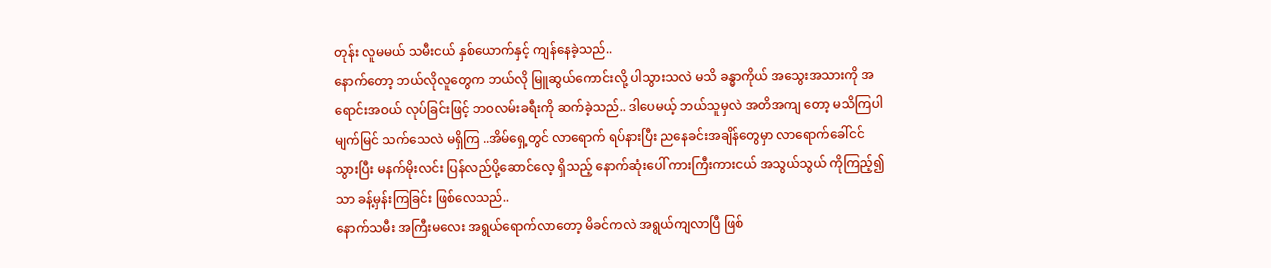တုန်း လူမမယ် သမီးငယ် နှစ်ယောက်နှင့် ကျန်နေခဲ့သည်..
နောက်တော့ ဘယ်လိုလူတွေက ဘယ်လို မြူဆွယ်ကောင်းလို့ ပါသွားသလဲ မသိ ခန္ဓာကိုယ် အသွေးအသားကို အရောင်းအဝယ် လုပ်ခြင်းဖြင့် ဘဝလမ်းခရီးကို ဆက်ခဲ့သည်.. ဒါပေမယ့် ဘယ်သူမှလဲ အတိအကျ တော့ မသိကြပါ မျက်မြင် သက်သေလဲ မရှိကြ ..အိမ်ရှေ့တွင် လာရောက် ရပ်နားပြီး ညနေခင်းအချိန်တွေမှာ လာရောက်ခေါ်ငင်သွားပြီး မနက်မိုးလင်း ပြန်လည်ပို့ဆောင်လေ့ ရှိသည့် နောက်ဆုံးပေါ် ကားကြီးကားငယ် အသွယ်သွယ် ကိုကြည့်၍သာ ခန့်မှန်းကြခြင်း ဖြစ်လေသည်..
နောက်သမီး အကြီးမလေး အရွယ်ရောက်လာတော့ မိခင်ကလဲ အရွယ်ကျလာပြီ ဖြစ်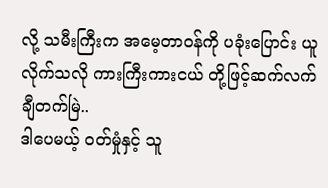လို့ သမီးကြီးက အမေ့တာဝန်ကို ပခုံးပြောင်း ယူလိုက်သလို ကားကြီးကားငယ် တို့ဖြင့်ဆက်လက် ချီတက်မြဲ..
ဒါပေမယ့် ဝတ်မှုံနှင့် သူ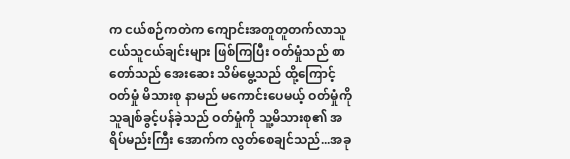က ငယ်စဉ်ကတဲက ကျောင်းအတူတူတက်လာသူ ငယ်သူငယ်ချင်းများ ဖြစ်ကြပြီး ဝတ်မှုံသည် စာတော်သည် အေးဆေး သိမ်မွေ့သည် ထို့ကြောင့် ဝတ်မှုံ မိသားစု နာမည် မကောင်းပေမယ့် ဝတ်မှုံကို သူချစ်ခွင့်ပန်ခဲ့သည် ဝတ်မှုံကို သူ့မိသားစု၏ အရိပ်မည်းကြီး အောက်က လွတ်စေချင်သည်...အခု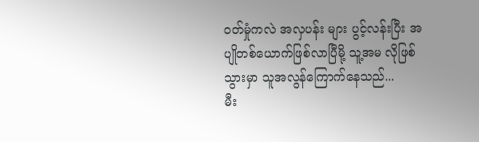ဝတ်မှုံကလဲ အလှပန်း များ ပွင့်လန်းပြီး အပျိုတစ်ယောက်ဖြစ်လာပြီမို့ သူ့အမ လိုဖြစ်သွားမှာ သူအလွန်ကြောက်နေသည်...
မီး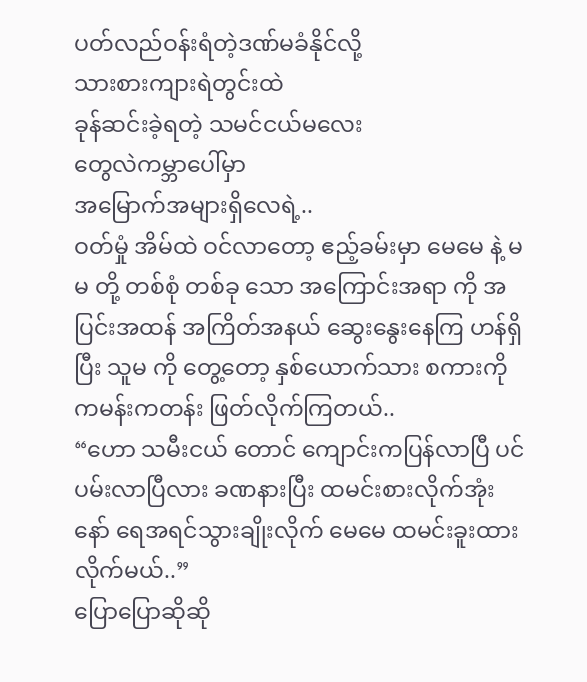ပတ်လည်ဝန်းရံတဲ့ဒဏ်မခံနိုင်လို့
သားစားကျားရဲတွင်းထဲ
ခုန်ဆင်းခဲ့ရတဲ့ သမင်ငယ်မလေး
တွေလဲကမ္ဘာပေါ်မှာ
အမြောက်အများရှိလေရဲ့..
ဝတ်မှုံ အိမ်ထဲ ဝင်လာတော့ ဧည့်ခမ်းမှာ မေမေ နဲ့ မမ တို့ တစ်စုံ တစ်ခု သော အကြောင်းအရာ ကို အပြင်းအထန် အကြိတ်အနယ် ဆွေးနွေးနေကြ ဟန်ရှိပြီး သူမ ကို တွေ့တော့ နှစ်ယောက်သား စကားကို ကမန်းကတန်း ဖြတ်လိုက်ကြတယ်..
“ဟော သမီးငယ် တောင် ကျောင်းကပြန်လာပြီ ပင်ပမ်းလာပြီလား ခဏနားပြီး ထမင်းစားလိုက်အုံးနော် ရေအရင်သွားချိုးလိုက် မေမေ ထမင်းခူးထားလိုက်မယ်..”
ပြောပြောဆိုဆို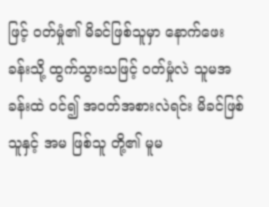ဖြင့် ဝတ်မှုံ၏ မိခင်ဖြစ်သူမှာ နောက်ဖေးခန်းသို့ ထွက်သွားသဖြင့် ဝတ်မှုံလဲ သူမအခန်းထဲ ဝင်၍ အဝတ်အစားလဲရင်း မိခင်ဖြစ်သူနှင့် အမ ဖြစ်သူ တို့၏ မူမ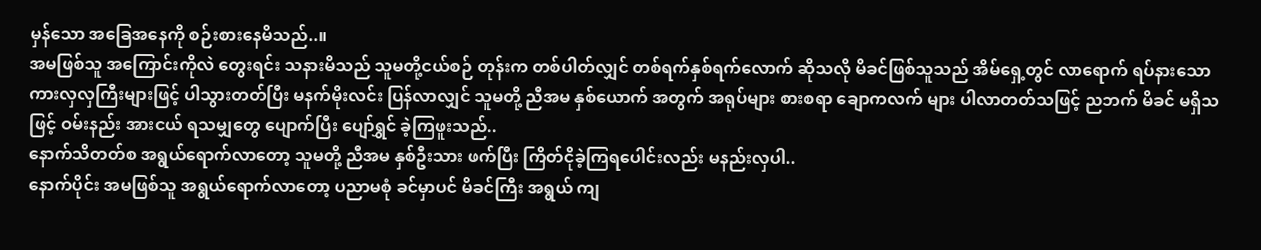မှန်သော အခြေအနေကို စဉ်းစားနေမိသည်..။
အမဖြစ်သူ အကြောင်းကိုလဲ တွေးရင်း သနားမိသည် သူမတို့ငယ်စဉ် တုန်းက တစ်ပါတ်လျှင် တစ်ရက်နှစ်ရက်လောက် ဆိုသလို မိခင်ဖြစ်သူသည် အိမ်ရှေ့တွင် လာရောက် ရပ်နားသော ကားလှလှကြီးများဖြင့် ပါသွားတတ်ပြီး မနက်မိုးလင်း ပြန်လာလျှင် သူမတို့ ညီအမ နှစ်ယောက် အတွက် အရုပ်များ စားစရာ ချောကလက် များ ပါလာတတ်သဖြင့် ညဘက် မိခင် မရှိသဖြင့် ဝမ်းနည်း အားငယ် ရသမျှတွေ ပျောက်ပြီး ပျော်ရွှင် ခဲ့ကြဖူးသည်..
နောက်သိတတ်စ အရွယ်ရောက်လာတော့ သူမတို့ ညီအမ နှစ်ဦးသား ဖက်ပြီး ကြိတ်ငိုခဲ့ကြရပေါင်းလည်း မနည်းလှပါ..
နောက်ပိုင်း အမဖြစ်သူ အရွယ်ရောက်လာတော့ ပညာမစုံ ခင်မှာပင် မိခင်ကြီး အရွယ် ကျ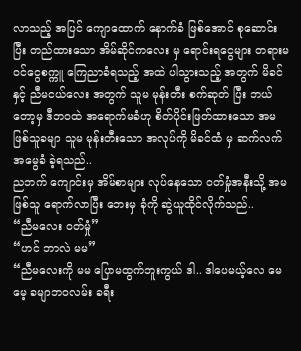လာသည့် အပြင် ကျောထောက် နောက်ခံ ဖြစ်အောင် စုဆောင်းပြီး တည်ထားသော အိမ်ဆိုင်ကလေး မှ ရောင်းရငွေများ တရားမဝင်ငွေစက္ကူ ကြေညာခံရသည့် အထဲ ပါသွားသည့် အတွက် မိခင်နှင့် ညီမငယ်လေး အတွက် သူမ မုန်းတီး စက်ဆုတ် ပြီး ဘယ်တော့မှ ဒီဘဝထဲ အရောက်မခံဟု စိတ်ပိုင်းဖြတ်ထားသော အမဖြစ်သူခမျာ သူမ မုန်းတီးသော အလုပ်ကို မိခင်ထံ မှ ဆက်လက် အမွေခံ ခဲ့ရသည်..
ညဘက် ကျောင်းမှ အိမ်စာများ လုပ်နေသော ဝတ်မှုံအနီးသို့ အမဖြစ်သူ ရောက်လာပြီး ဘေးမှ ခုံကို ဆွဲယူထိုင်လိုက်သည်..
“ညီမလေး ဝတ်မှုံ”
“ဟင် ဘာလဲ မမ”
“ညီမလေးကို မမ ပြောမထွက်ဘူးကွယ် ဒါ.. ဒါပေမယ့်လေ မေမေ့ ခမျာဘဝလမ်း ခရီး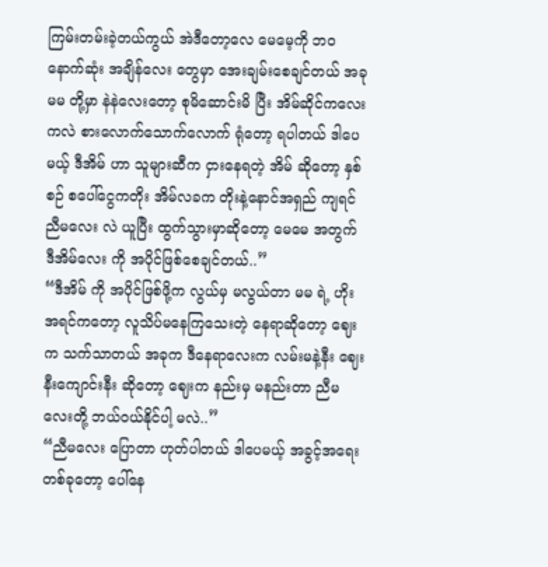ကြမ်းတမ်းခဲ့တယ်ကွယ် အဲဒီတော့လေ မေမေ့ကို ဘဝနောက်ဆုံး အချိန်လေး တွေမှာ အေးချမ်းစေချင်တယ် အခု မမ တို့မှာ နဲနဲလေးတော့ စုမိဆောင်းမိ ပြီး အိမ်ဆိုင်ကလေးကလဲ စားလောက်သောက်လောက် ရုံတော့ ရပါတယ် ဒါပေမယ့် ဒီအိမ် ဟာ သူများဆီက ငှားနေရတဲ့ အိမ် ဆိုတော့ နှစ်စဉ် စပေါ်ငွေကတိုး အိမ်လခက တိုးနဲ့နောင်အရှည် ကျရင် ညီမလေး လဲ ယူပြီး ထွက်သွားမှာဆိုတော့ မေမေ အတွက် ဒီအိမ်လေး ကို အပိုင်ဖြစ်စေချင်တယ်..”
“ဒီအိမ် ကို အပိုင်ဖြစ်ဖို့က လွယ်မှ မလွယ်တာ မမ ရဲ့ ဟိုးအရင်ကတော့ လူသိပ်မနေကြသေးတဲ့ နေရာဆိုတော့ ဈေးက သက်သာတယ် အခုက ဒီနေရာလေးက လမ်းမနဲ့နီး ဈေးနီးကျောင်းနီး ဆိုတော့ ဈေးက နည်းမှ မနည်းတာ ညီမလေးတို့ ဘယ်ဝယ်နိုင်ပါ့ မလဲ..”
“ညီမလေး ပြောတာ ဟုတ်ပါတယ် ဒါပေမယ့် အခွင့်အရေး တစ်ခုတော့ ပေါ်နေ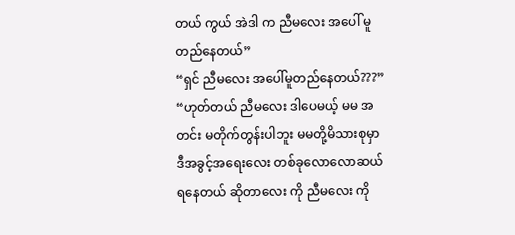တယ် ကွယ် အဲဒါ က ညီမလေး အပေါ် မူတည်နေတယ်”
“ရှင် ညီမလေး အပေါ်မူတည်နေတယ်???”
“ဟုတ်တယ် ညီမလေး ဒါပေမယ့် မမ အတင်း မတိုက်တွန်းပါဘူး မမတို့မိသားစုမှာ ဒီအခွင့်အရေးလေး တစ်ခုလောလောဆယ် ရနေတယ် ဆိုတာလေး ကို ညီမလေး ကို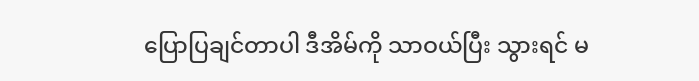ပြောပြချင်တာပါ ဒီအိမ်ကို သာဝယ်ပြီး သွားရင် မ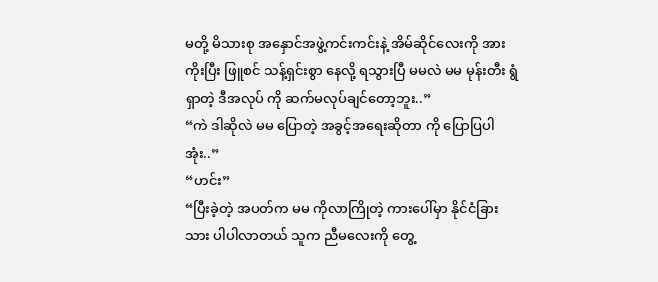မတို့ မိသားစု အနှောင်အဖွဲ့ကင်းကင်းနဲ့ အိမ်ဆိုင်လေးကို အားကိုးပြီး ဖြူစင် သန့်ရှင်းစွာ နေလို့ ရသွားပြီ မမလဲ မမ မုန်းတီး ရွံရှာတဲ့ ဒီအလုပ် ကို ဆက်မလုပ်ချင်တော့ဘူး..”
“ကဲ ဒါဆိုလဲ မမ ပြောတဲ့ အခွင့်အရေးဆိုတာ ကို ပြောပြပါအုံး..”
“ဟင်း”
“ပြီးခဲ့တဲ့ အပတ်က မမ ကိုလာကြိုတဲ့ ကားပေါ်မှာ နိုင်ငံခြားသား ပါပါလာတယ် သူက ညီမလေးကို တွေ့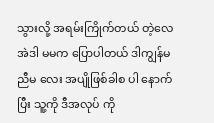သွားလို့ အရမ်းကြိုက်တယ် တဲ့လေ အဲဒါ မမက ပြောပါတယ် ဒါကျွန်မ ညီမ လေး အပျိုဖြစ်ခါစ ပါ နောက်ပြီး သူ့ကို ဒီအလုပ် ကို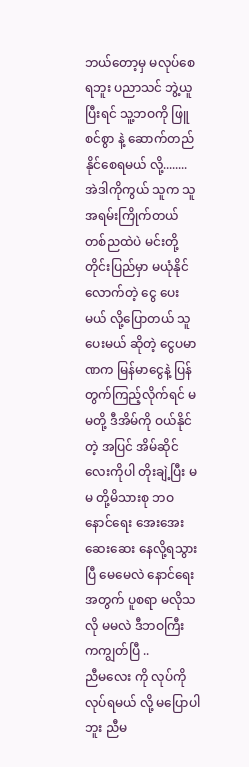ဘယ်တော့မှ မလုပ်စေရဘူး ပညာသင် ဘွဲ့ယူပြီးရင် သူ့ဘဝကို ဖြူစင်စွာ နဲ့ ဆောက်တည် နိုင်စေရမယ် လို့........
အဲဒါကိုကွယ် သူက သူအရမ်းကြိုက်တယ် တစ်ညထဲပဲ မင်းတို့ တိုင်းပြည်မှာ မယုံနိုင်လောက်တဲ့ ငွေ ပေးမယ် လို့ပြောတယ် သူပေးမယ် ဆိုတဲ့ ငွေပမာဏက မြန်မာငွေနဲ့ ပြန်တွက်ကြည့်လိုက်ရင် မမတို့ ဒီအိမ်ကို ဝယ်နိုင်တဲ့ အပြင် အိမ်ဆိုင်လေးကိုပါ တိုးချဲ့ပြီး မမ တို့မိသားစု ဘဝနောင်ရေး အေးအေးဆေးဆေး နေလို့ရသွားပြီ မေမေလဲ နောင်ရေးအတွက် ပူစရာ မလိုသလို မမလဲ ဒီဘဝကြီး ကကျွတ်ပြီ ..
ညီမလေး ကို လုပ်ကို လုပ်ရမယ် လို့ မပြောပါဘူး ညီမ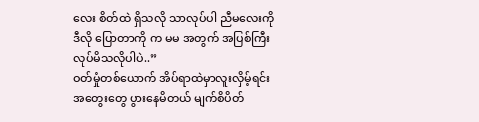လေး စိတ်ထဲ ရှိသလို သာလုပ်ပါ ညီမလေးကို ဒီလို ပြောတာကို က မမ အတွက် အပြစ်ကြီးလုပ်မိသလိုပါပဲ..”
ဝတ်မှုံတစ်ယောက် အိပ်ရာထဲမှာလူးလှိမ့်ရင်း အတွေးတွေ ပွားနေမိတယ် မျက်စိပိတ်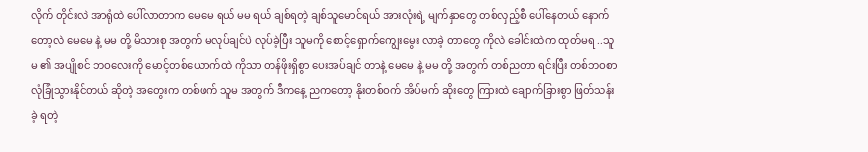လိုက် တိုင်းလဲ အာရုံထဲ ပေါ်လာတာက မေမေ ရယ် မမ ရယ် ချစ်ရတဲ့ ချစ်သူမောင်ရယ် အားလုံးရဲ့ မျက်နှာတွေ တစ်လှည့်စီ ပေါ်နေတယ် နောက်တော့လဲ မေမေ နဲ့ မမ တို့ မိသားစု အတွက် မလုပ်ချင်ပဲ လုပ်ခဲ့ပြီး သူမကို စောင့်ရှောက်ကျွေးမွေး လာခဲ့ တာတွေ ကိုလဲ ခေါင်းထဲက ထုတ်မရ ..သူမ ၏ အပျိုစင် ဘဝလေးကို မောင့်တစ်ယောက်ထဲ ကိုသာ တန်ဖိုးရှိစွာ ပေးအပ်ချင် တာနဲ့ မေမေ နဲ့ မမ တို့ အတွက် တစ်ညတာ ရင်းပြီး တစ်ဘဝစာ လုံခြုံသွားနိုင်တယ် ဆိုတဲ့ အတွေးက တစ်ဖက် သူမ အတွက် ဒီကနေ့ ညကတော့ နိုးတစ်ဝက် အိပ်မက် ဆိုးတွေ ကြားထဲ ချောက်ခြားစွာ ဖြတ်သန်းခဲ့ ရတဲ့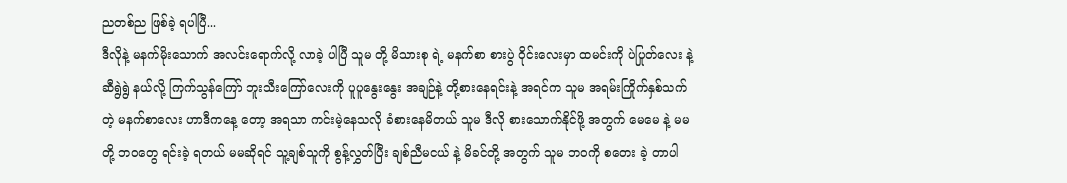ညတစ်ည ဖြစ်ခဲ့ ရပါပြီ...
ဒီလိုနဲ့ မနက်မိုးသောက် အလင်းရောက်လို့ လာခဲ့ ပါပြီ သူမ တို့ မိသားစု ရဲ့ မနက်စာ စားပွဲ ဝိုင်းလေးမှာ ထမင်းကို ပဲပြုတ်လေး နဲ့ဆီရွဲရွဲ နယ်လို့ ကြက်သွန်ကြော် ဘူးသီးကြော်လေးကို ပူပူနွေးနွေး အချဉ်နဲ့ တို့စားနေရင်းနဲ့ အရင်က သူမ အရမ်းကြိုက်နှစ်သက်တဲ့ မနက်စာလေး ဟာဒီကနေ့ တော့ အရသာ ကင်းမဲ့နေသလို ခံစားနေမိတယ် သူမ ဒီလို စားသောက်နိုင်ဖို့ အတွက် မေမေ နဲ့ မမ တို့ ဘဝတွေ ရင်းခဲ့ ရတယ် မမဆိုရင် သူ့ချစ်သူကို စွန့်လွှတ်ပြီး ချစ်ညီမငယ် နဲ့ မိခင်တို့ အတွက် သူမ ဘဝကို စတေး ခဲ့ တာပါ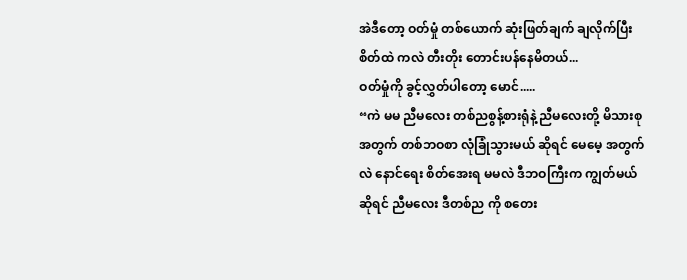အဲဒီတော့ ဝတ်မှုံ တစ်ယောက် ဆုံးဖြတ်ချက် ချလိုက်ပြီး စိတ်ထဲ ကလဲ တီးတိုး တောင်းပန်နေမိတယ်...
ဝတ်မှုံကို ခွင့်လွှတ်ပါတော့ မောင်.....
“ကဲ မမ ညီမလေး တစ်ညစွန့်စားရုံနဲ့ ညီမလေးတို့ မိသားစု အတွက် တစ်ဘဝစာ လုံခြုံသွားမယ် ဆိုရင် မေမေ့ အတွက်လဲ နောင်ရေး စိတ်အေးရ မမလဲ ဒီဘဝကြီးက ကျွတ်မယ် ဆိုရင် ညီမလေး ဒီတစ်ည ကို စတေး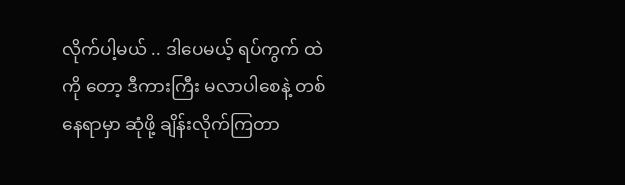လိုက်ပါ့မယ် .. ဒါပေမယ့် ရပ်ကွက် ထဲကို တော့ ဒီကားကြီး မလာပါစေနဲ့ တစ်နေရာမှာ ဆုံဖို့ ချိန်းလိုက်ကြတာ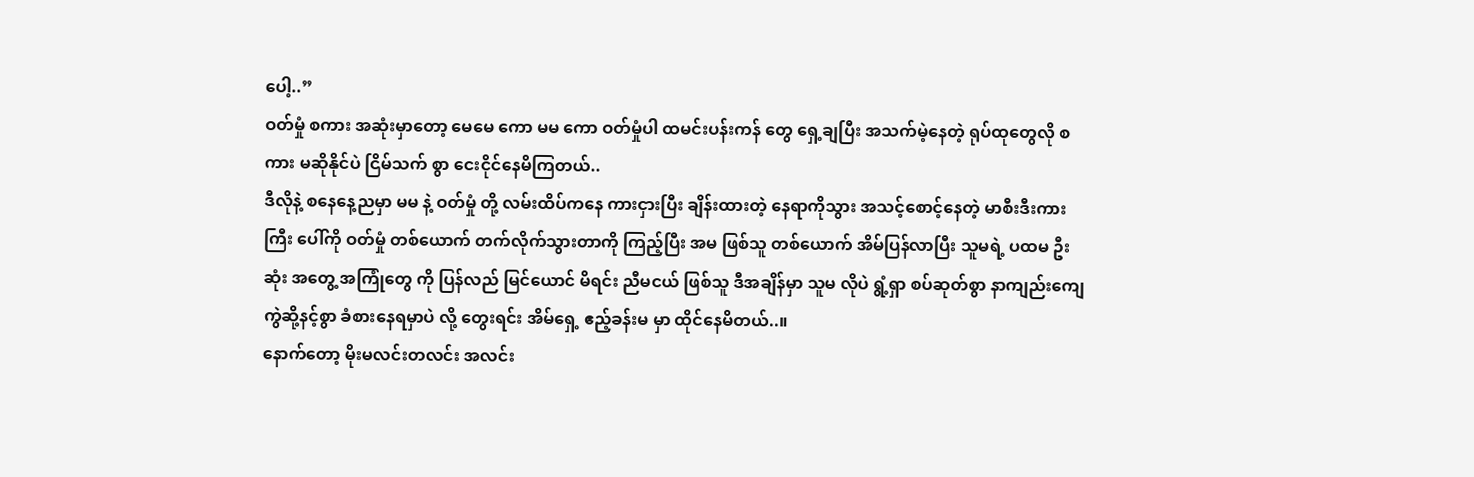ပေါ့..”
ဝတ်မှုံ စကား အဆုံးမှာတော့ မေမေ ကော မမ ကော ဝတ်မှုံပါ ထမင်းပန်းကန် တွေ ရှေ့ချပြီး အသက်မဲ့နေတဲ့ ရုပ်ထုတွေလို စကား မဆိုနိုင်ပဲ ငြိမ်သက် စွာ ငေးငိုင်နေမိကြတယ်..
ဒီလိုနဲ့ စနေနေ့ညမှာ မမ နဲ့ ဝတ်မှုံ တို့ လမ်းထိပ်ကနေ ကားငှားပြီး ချိန်းထားတဲ့ နေရာကိုသွား အသင့်စောင့်နေတဲ့ မာစီးဒီးကားကြီး ပေါ်ကို ဝတ်မှုံ တစ်ယောက် တက်လိုက်သွားတာကို ကြည့်ပြီး အမ ဖြစ်သူ တစ်ယောက် အိမ်ပြန်လာပြီး သူမရဲ့ ပထမ ဦးဆုံး အတွေ့ အကြုံတွေ ကို ပြန်လည် မြင်ယောင် မိရင်း ညီမငယ် ဖြစ်သူ ဒီအချိန်မှာ သူမ လိုပဲ ရွံ့ရှာ စပ်ဆုတ်စွာ နာကျည်းကျေကွဲဆို့နင့်စွာ ခံစားနေရမှာပဲ လို့ တွေးရင်း အိမ်ရှေ့ ဧည့်ခန်းမ မှာ ထိုင်နေမိတယ်..။
နောက်တော့ မိုးမလင်းတလင်း အလင်း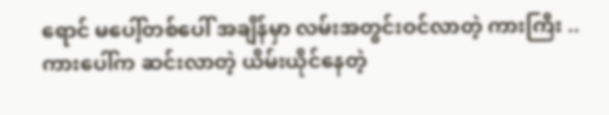ရောင် မပေါ့်တစ်ပေါ် အချိန်မှာ လမ်းအတွင်းဝင်လာတဲ့ ကားကြီး ..
ကားပေါ်က ဆင်းလာတဲ့ ယိမ်းယိုင်နေတဲ့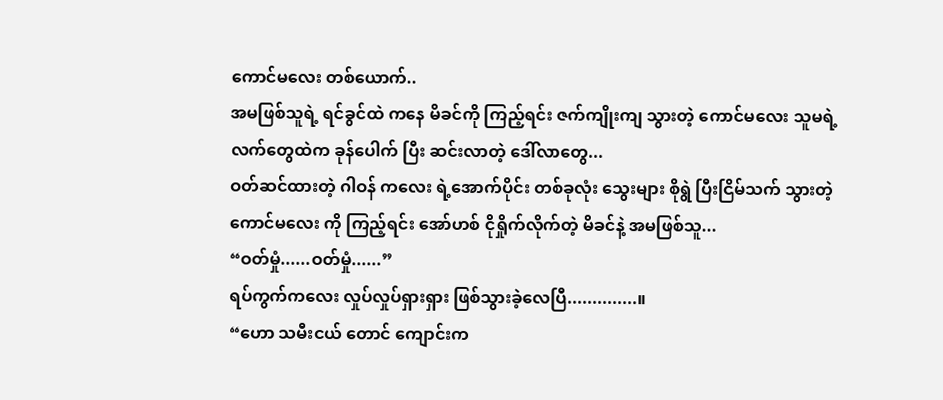ကောင်မလေး တစ်ယောက်..
အမဖြစ်သူရဲ့ ရင်ခွင်ထဲ ကနေ မိခင်ကို ကြည့်ရင်း ဇက်ကျိုးကျ သွားတဲ့ ကောင်မလေး သူမရဲ့ လက်တွေထဲက ခုန်ပေါက် ပြီး ဆင်းလာတဲ့ ဒေါ်လာတွေ...
ဝတ်ဆင်ထားတဲ့ ဂါဝန် ကလေး ရဲ့အောက်ပိုင်း တစ်ခုလုံး သွေးများ စိုရွဲ ပြီးငြိမ်သက် သွားတဲ့ ကောင်မလေး ကို ကြည့်ရင်း အော်ဟစ် ငိုရှိုက်လိုက်တဲ့ မိခင်နဲ့ အမဖြစ်သူ...
“ဝတ်မှုံ......ဝတ်မှုံ......”
ရပ်ကွက်ကလေး လှုပ်လှုပ်ရှားရှား ဖြစ်သွားခဲ့လေပြီ..............။
“ဟော သမီးငယ် တောင် ကျောင်းက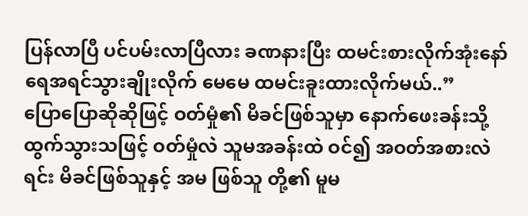ပြန်လာပြီ ပင်ပမ်းလာပြီလား ခဏနားပြီး ထမင်းစားလိုက်အုံးနော် ရေအရင်သွားချိုးလိုက် မေမေ ထမင်းခူးထားလိုက်မယ်..”
ပြောပြောဆိုဆိုဖြင့် ဝတ်မှုံ၏ မိခင်ဖြစ်သူမှာ နောက်ဖေးခန်းသို့ ထွက်သွားသဖြင့် ဝတ်မှုံလဲ သူမအခန်းထဲ ဝင်၍ အဝတ်အစားလဲရင်း မိခင်ဖြစ်သူနှင့် အမ ဖြစ်သူ တို့၏ မူမ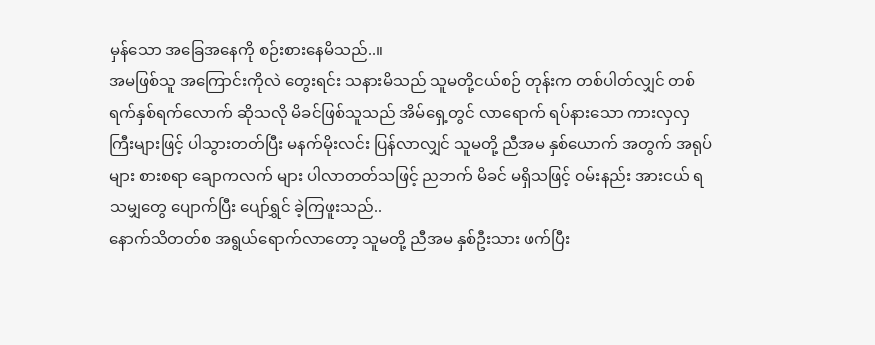မှန်သော အခြေအနေကို စဉ်းစားနေမိသည်..။
အမဖြစ်သူ အကြောင်းကိုလဲ တွေးရင်း သနားမိသည် သူမတို့ငယ်စဉ် တုန်းက တစ်ပါတ်လျှင် တစ်ရက်နှစ်ရက်လောက် ဆိုသလို မိခင်ဖြစ်သူသည် အိမ်ရှေ့တွင် လာရောက် ရပ်နားသော ကားလှလှကြီးများဖြင့် ပါသွားတတ်ပြီး မနက်မိုးလင်း ပြန်လာလျှင် သူမတို့ ညီအမ နှစ်ယောက် အတွက် အရုပ်များ စားစရာ ချောကလက် များ ပါလာတတ်သဖြင့် ညဘက် မိခင် မရှိသဖြင့် ဝမ်းနည်း အားငယ် ရသမျှတွေ ပျောက်ပြီး ပျော်ရွှင် ခဲ့ကြဖူးသည်..
နောက်သိတတ်စ အရွယ်ရောက်လာတော့ သူမတို့ ညီအမ နှစ်ဦးသား ဖက်ပြီး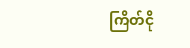ကြိတ်ငို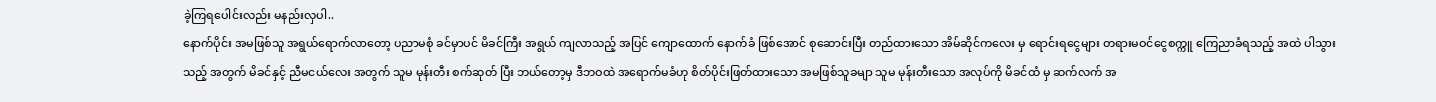ခဲ့ကြရပေါင်းလည်း မနည်းလှပါ..
နောက်ပိုင်း အမဖြစ်သူ အရွယ်ရောက်လာတော့ ပညာမစုံ ခင်မှာပင် မိခင်ကြီး အရွယ် ကျလာသည့် အပြင် ကျောထောက် နောက်ခံ ဖြစ်အောင် စုဆောင်းပြီး တည်ထားသော အိမ်ဆိုင်ကလေး မှ ရောင်းရငွေများ တရားမဝင်ငွေစက္ကူ ကြေညာခံရသည့် အထဲ ပါသွားသည့် အတွက် မိခင်နှင့် ညီမငယ်လေး အတွက် သူမ မုန်းတီး စက်ဆုတ် ပြီး ဘယ်တော့မှ ဒီဘဝထဲ အရောက်မခံဟု စိတ်ပိုင်းဖြတ်ထားသော အမဖြစ်သူခမျာ သူမ မုန်းတီးသော အလုပ်ကို မိခင်ထံ မှ ဆက်လက် အ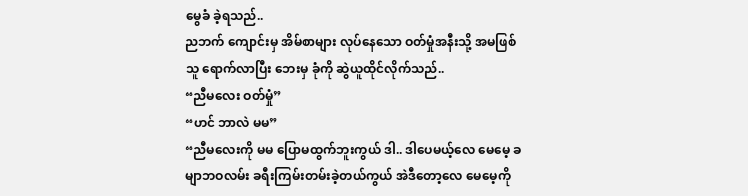မွေခံ ခဲ့ရသည်..
ညဘက် ကျောင်းမှ အိမ်စာများ လုပ်နေသော ဝတ်မှုံအနီးသို့ အမဖြစ်သူ ရောက်လာပြီး ဘေးမှ ခုံကို ဆွဲယူထိုင်လိုက်သည်..
“ညီမလေး ဝတ်မှုံ”
“ဟင် ဘာလဲ မမ”
“ညီမလေးကို မမ ပြောမထွက်ဘူးကွယ် ဒါ.. ဒါပေမယ့်လေ မေမေ့ ခမျာဘဝလမ်း ခရီးကြမ်းတမ်းခဲ့တယ်ကွယ် အဲဒီတော့လေ မေမေ့ကို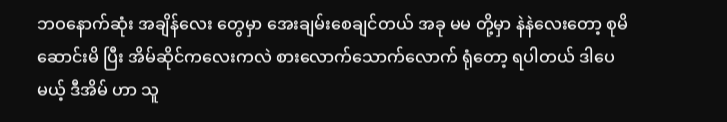ဘဝနောက်ဆုံး အချိန်လေး တွေမှာ အေးချမ်းစေချင်တယ် အခု မမ တို့မှာ နဲနဲလေးတော့ စုမိဆောင်းမိ ပြီး အိမ်ဆိုင်ကလေးကလဲ စားလောက်သောက်လောက် ရုံတော့ ရပါတယ် ဒါပေမယ့် ဒီအိမ် ဟာ သူ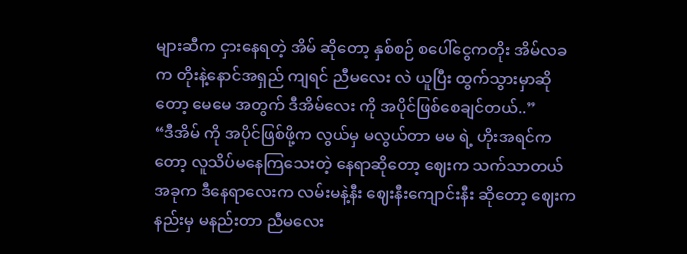များဆီက ငှားနေရတဲ့ အိမ် ဆိုတော့ နှစ်စဉ် စပေါ်ငွေကတိုး အိမ်လခက တိုးနဲ့နောင်အရှည် ကျရင် ညီမလေး လဲ ယူပြီး ထွက်သွားမှာဆိုတော့ မေမေ အတွက် ဒီအိမ်လေး ကို အပိုင်ဖြစ်စေချင်တယ်..”
“ဒီအိမ် ကို အပိုင်ဖြစ်ဖို့က လွယ်မှ မလွယ်တာ မမ ရဲ့ ဟိုးအရင်ကတော့ လူသိပ်မနေကြသေးတဲ့ နေရာဆိုတော့ ဈေးက သက်သာတယ် အခုက ဒီနေရာလေးက လမ်းမနဲ့နီး ဈေးနီးကျောင်းနီး ဆိုတော့ ဈေးက နည်းမှ မနည်းတာ ညီမလေး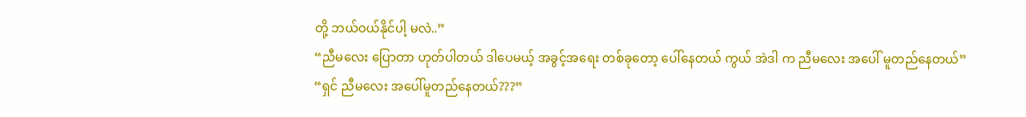တို့ ဘယ်ဝယ်နိုင်ပါ့ မလဲ..”
“ညီမလေး ပြောတာ ဟုတ်ပါတယ် ဒါပေမယ့် အခွင့်အရေး တစ်ခုတော့ ပေါ်နေတယ် ကွယ် အဲဒါ က ညီမလေး အပေါ် မူတည်နေတယ်”
“ရှင် ညီမလေး အပေါ်မူတည်နေတယ်???”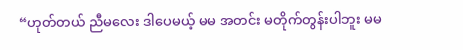“ဟုတ်တယ် ညီမလေး ဒါပေမယ့် မမ အတင်း မတိုက်တွန်းပါဘူး မမ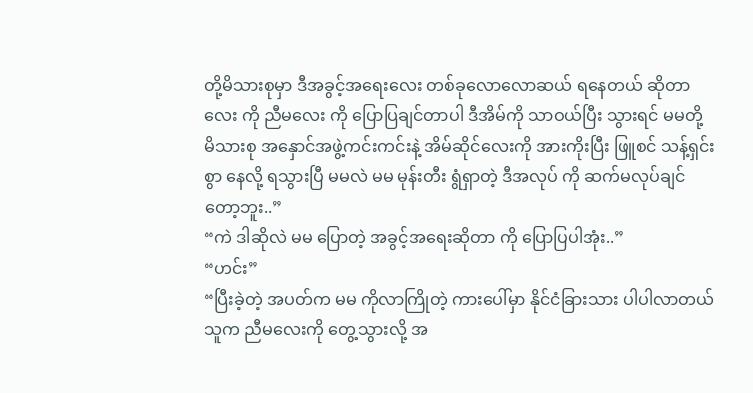တို့မိသားစုမှာ ဒီအခွင့်အရေးလေး တစ်ခုလောလောဆယ် ရနေတယ် ဆိုတာလေး ကို ညီမလေး ကို ပြောပြချင်တာပါ ဒီအိမ်ကို သာဝယ်ပြီး သွားရင် မမတို့ မိသားစု အနှောင်အဖွဲ့ကင်းကင်းနဲ့ အိမ်ဆိုင်လေးကို အားကိုးပြီး ဖြူစင် သန့်ရှင်းစွာ နေလို့ ရသွားပြီ မမလဲ မမ မုန်းတီး ရွံရှာတဲ့ ဒီအလုပ် ကို ဆက်မလုပ်ချင်တော့ဘူး..”
“ကဲ ဒါဆိုလဲ မမ ပြောတဲ့ အခွင့်အရေးဆိုတာ ကို ပြောပြပါအုံး..”
“ဟင်း”
“ပြီးခဲ့တဲ့ အပတ်က မမ ကိုလာကြိုတဲ့ ကားပေါ်မှာ နိုင်ငံခြားသား ပါပါလာတယ် သူက ညီမလေးကို တွေ့သွားလို့ အ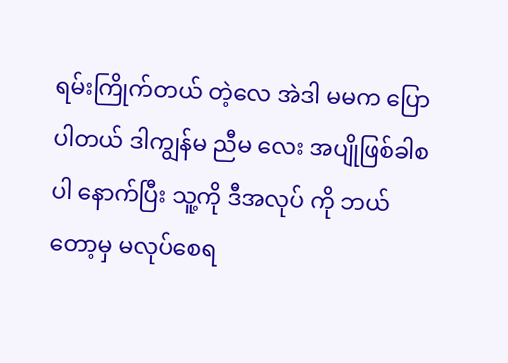ရမ်းကြိုက်တယ် တဲ့လေ အဲဒါ မမက ပြောပါတယ် ဒါကျွန်မ ညီမ လေး အပျိုဖြစ်ခါစ ပါ နောက်ပြီး သူ့ကို ဒီအလုပ် ကို ဘယ်တော့မှ မလုပ်စေရ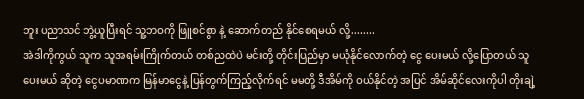ဘူး ပညာသင် ဘွဲ့ယူပြီးရင် သူ့ဘဝကို ဖြူစင်စွာ နဲ့ ဆောက်တည် နိုင်စေရမယ် လို့........
အဲဒါကိုကွယ် သူက သူအရမ်းကြိုက်တယ် တစ်ညထဲပဲ မင်းတို့ တိုင်းပြည်မှာ မယုံနိုင်လောက်တဲ့ ငွေ ပေးမယ် လို့ပြောတယ် သူပေးမယ် ဆိုတဲ့ ငွေပမာဏက မြန်မာငွေနဲ့ ပြန်တွက်ကြည့်လိုက်ရင် မမတို့ ဒီအိမ်ကို ဝယ်နိုင်တဲ့ အပြင် အိမ်ဆိုင်လေးကိုပါ တိုးချဲ့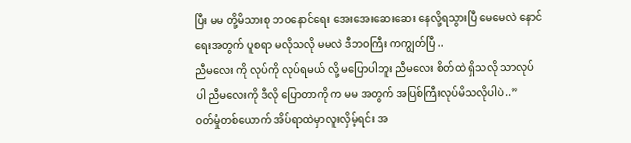ပြီး မမ တို့မိသားစု ဘဝနောင်ရေး အေးအေးဆေးဆေး နေလို့ရသွားပြီ မေမေလဲ နောင်ရေးအတွက် ပူစရာ မလိုသလို မမလဲ ဒီဘဝကြီး ကကျွတ်ပြီ ..
ညီမလေး ကို လုပ်ကို လုပ်ရမယ် လို့ မပြောပါဘူး ညီမလေး စိတ်ထဲ ရှိသလို သာလုပ်ပါ ညီမလေးကို ဒီလို ပြောတာကို က မမ အတွက် အပြစ်ကြီးလုပ်မိသလိုပါပဲ..”
ဝတ်မှုံတစ်ယောက် အိပ်ရာထဲမှာလူးလှိမ့်ရင်း အ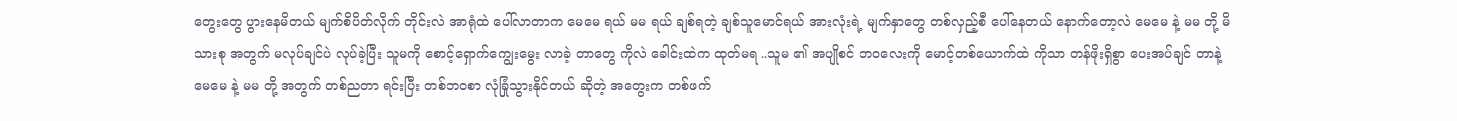တွေးတွေ ပွားနေမိတယ် မျက်စိပိတ်လိုက် တိုင်းလဲ အာရုံထဲ ပေါ်လာတာက မေမေ ရယ် မမ ရယ် ချစ်ရတဲ့ ချစ်သူမောင်ရယ် အားလုံးရဲ့ မျက်နှာတွေ တစ်လှည့်စီ ပေါ်နေတယ် နောက်တော့လဲ မေမေ နဲ့ မမ တို့ မိသားစု အတွက် မလုပ်ချင်ပဲ လုပ်ခဲ့ပြီး သူမကို စောင့်ရှောက်ကျွေးမွေး လာခဲ့ တာတွေ ကိုလဲ ခေါင်းထဲက ထုတ်မရ ..သူမ ၏ အပျိုစင် ဘဝလေးကို မောင့်တစ်ယောက်ထဲ ကိုသာ တန်ဖိုးရှိစွာ ပေးအပ်ချင် တာနဲ့ မေမေ နဲ့ မမ တို့ အတွက် တစ်ညတာ ရင်းပြီး တစ်ဘဝစာ လုံခြုံသွားနိုင်တယ် ဆိုတဲ့ အတွေးက တစ်ဖက်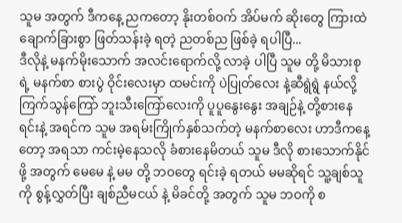သူမ အတွက် ဒီကနေ့ ညကတော့ နိုးတစ်ဝက် အိပ်မက် ဆိုးတွေ ကြားထဲ ချောက်ခြားစွာ ဖြတ်သန်းခဲ့ ရတဲ့ ညတစ်ည ဖြစ်ခဲ့ ရပါပြီ...
ဒီလိုနဲ့ မနက်မိုးသောက် အလင်းရောက်လို့ လာခဲ့ ပါပြီ သူမ တို့ မိသားစု ရဲ့ မနက်စာ စားပွဲ ဝိုင်းလေးမှာ ထမင်းကို ပဲပြုတ်လေး နဲ့ဆီရွဲရွဲ နယ်လို့ ကြက်သွန်ကြော် ဘူးသီးကြော်လေးကို ပူပူနွေးနွေး အချဉ်နဲ့ တို့စားနေရင်းနဲ့ အရင်က သူမ အရမ်းကြိုက်နှစ်သက်တဲ့ မနက်စာလေး ဟာဒီကနေ့ တော့ အရသာ ကင်းမဲ့နေသလို ခံစားနေမိတယ် သူမ ဒီလို စားသောက်နိုင်ဖို့ အတွက် မေမေ နဲ့ မမ တို့ ဘဝတွေ ရင်းခဲ့ ရတယ် မမဆိုရင် သူ့ချစ်သူကို စွန့်လွှတ်ပြီး ချစ်ညီမငယ် နဲ့ မိခင်တို့ အတွက် သူမ ဘဝကို စ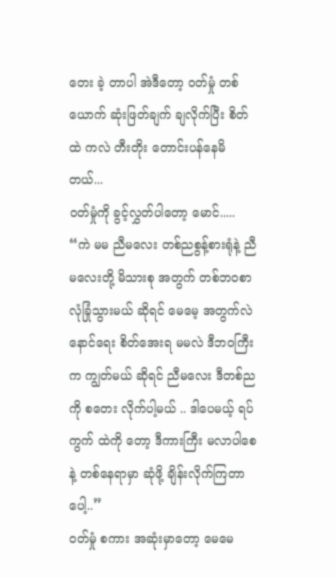တေး ခဲ့ တာပါ အဲဒီတော့ ဝတ်မှုံ တစ်ယောက် ဆုံးဖြတ်ချက် ချလိုက်ပြီး စိတ်ထဲ ကလဲ တီးတိုး တောင်းပန်နေမိတယ်...
ဝတ်မှုံကို ခွင့်လွှတ်ပါတော့ မောင်.....
“ကဲ မမ ညီမလေး တစ်ညစွန့်စားရုံနဲ့ ညီမလေးတို့ မိသားစု အတွက် တစ်ဘဝစာ လုံခြုံသွားမယ် ဆိုရင် မေမေ့ အတွက်လဲ နောင်ရေး စိတ်အေးရ မမလဲ ဒီဘဝကြီးက ကျွတ်မယ် ဆိုရင် ညီမလေး ဒီတစ်ည ကို စတေး လိုက်ပါ့မယ် .. ဒါပေမယ့် ရပ်ကွက် ထဲကို တော့ ဒီကားကြီး မလာပါစေနဲ့ တစ်နေရာမှာ ဆုံဖို့ ချိန်းလိုက်ကြတာပေါ့..”
ဝတ်မှုံ စကား အဆုံးမှာတော့ မေမေ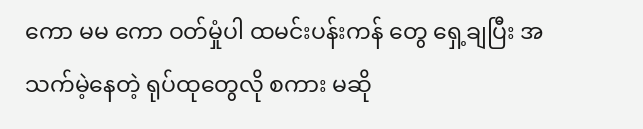ကော မမ ကော ဝတ်မှုံပါ ထမင်းပန်းကန် တွေ ရှေ့ချပြီး အသက်မဲ့နေတဲ့ ရုပ်ထုတွေလို စကား မဆို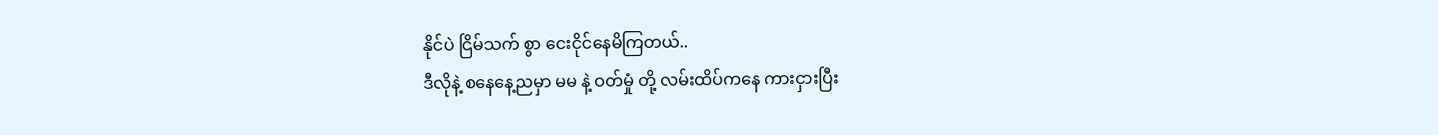နိုင်ပဲ ငြိမ်သက် စွာ ငေးငိုင်နေမိကြတယ်..
ဒီလိုနဲ့ စနေနေ့ညမှာ မမ နဲ့ ဝတ်မှုံ တို့ လမ်းထိပ်ကနေ ကားငှားပြီး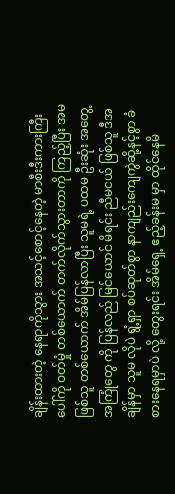ချိန်းထားတဲ့ နေရာကိုသွား အသင့်စောင့်နေတဲ့ မာစီးဒီးကားကြီး ပေါ်ကို ဝတ်မှုံ တစ်ယောက် တက်လိုက်သွားတာကို ကြည့်ပြီး အမ ဖြစ်သူ တစ်ယောက် အိမ်ပြန်လာပြီး သူမရဲ့ ပထမ ဦးဆုံး အတွေ့ အကြုံတွေ ကို ပြန်လည် မြင်ယောင် မိရင်း ညီမငယ် ဖြစ်သူ ဒီအချိန်မှာ သူမ လိုပဲ ရွံ့ရှာ စပ်ဆုတ်စွာ နာကျည်းကျေကွဲဆို့နင့်စွာ ခံစားနေရမှာပဲ လို့ တွေးရင်း အိမ်ရှေ့ ဧည့်ခန်းမ မှာ ထိုင်နေမိ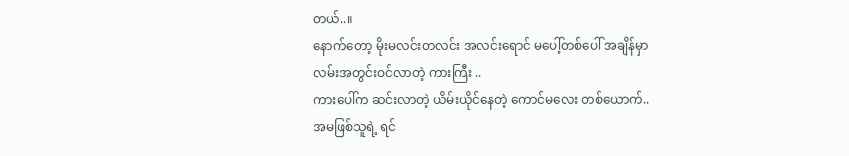တယ်..။
နောက်တော့ မိုးမလင်းတလင်း အလင်းရောင် မပေါ့်တစ်ပေါ် အချိန်မှာ လမ်းအတွင်းဝင်လာတဲ့ ကားကြီး ..
ကားပေါ်က ဆင်းလာတဲ့ ယိမ်းယိုင်နေတဲ့ ကောင်မလေး တစ်ယောက်..
အမဖြစ်သူရဲ့ ရင်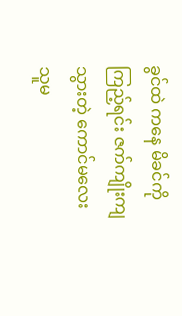ခွင်ထဲ ကနေ မိခင်ကို ကြည့်ရင်း ဇက်ကျိုးကျ သွားတဲ့ ကောင်မလေး သူမ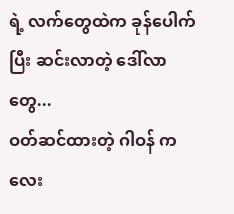ရဲ့ လက်တွေထဲက ခုန်ပေါက် ပြီး ဆင်းလာတဲ့ ဒေါ်လာတွေ...
ဝတ်ဆင်ထားတဲ့ ဂါဝန် ကလေး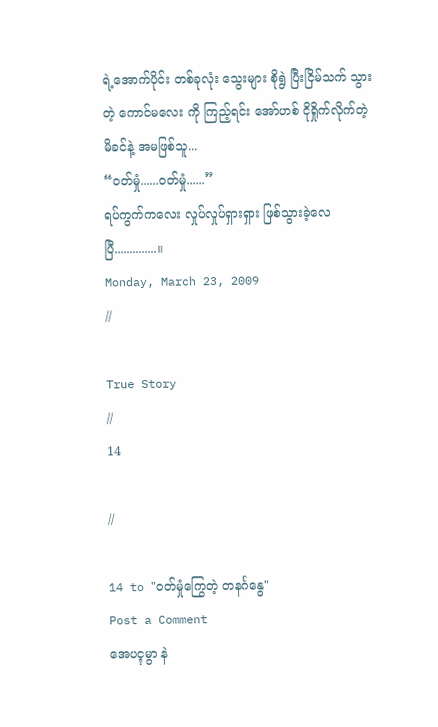ရဲ့အောက်ပိုင်း တစ်ခုလုံး သွေးများ စိုရွဲ ပြီးငြိမ်သက် သွားတဲ့ ကောင်မလေး ကို ကြည့်ရင်း အော်ဟစ် ငိုရှိုက်လိုက်တဲ့ မိခင်နဲ့ အမဖြစ်သူ...
“ဝတ်မှုံ......ဝတ်မှုံ......”
ရပ်ကွက်ကလေး လှုပ်လှုပ်ရှားရှား ဖြစ်သွားခဲ့လေပြီ..............။
Monday, March 23, 2009
//

True Story
//
14

//

14 to "ဝတ်မှုံကြွေတဲ့ တနင်္ဂနွေ"
Post a Comment
အေပၚမွာ နဲ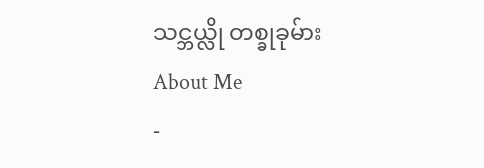သင္ဘယ္လို တစ္ခုခုမ်ား
About Me
-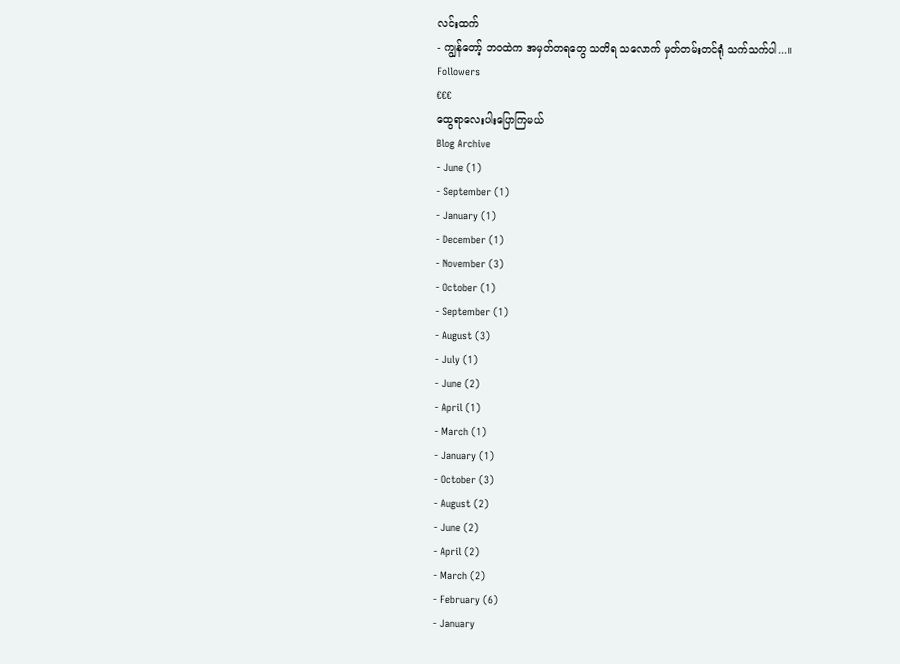လင်းထက်
- ကျွန်တော့် ဘဝထဲက အမှတ်တရတွေ သတိရ သလောက် မှတ်တမ်းတင်ရုံ သက်သက်ပါ...။
Followers
€€€
ထွေရာလေးပါးပြောကြမယ်
Blog Archive
- June (1)
- September (1)
- January (1)
- December (1)
- November (3)
- October (1)
- September (1)
- August (3)
- July (1)
- June (2)
- April (1)
- March (1)
- January (1)
- October (3)
- August (2)
- June (2)
- April (2)
- March (2)
- February (6)
- January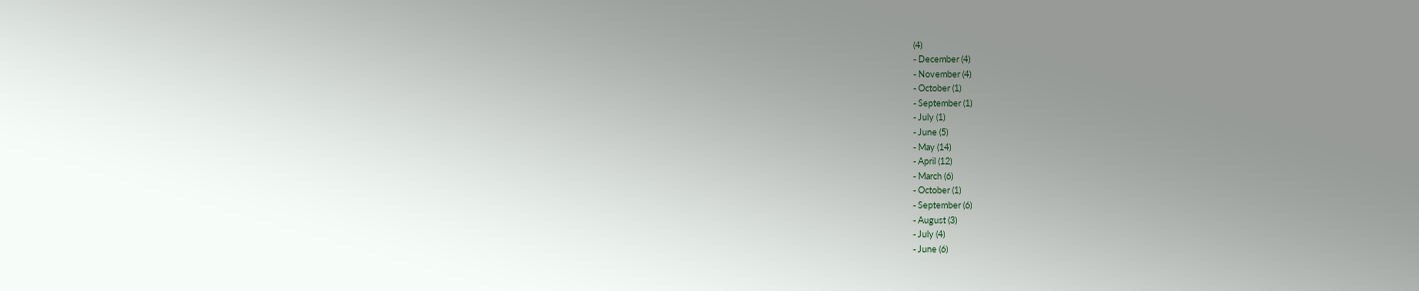(4)
- December (4)
- November (4)
- October (1)
- September (1)
- July (1)
- June (5)
- May (14)
- April (12)
- March (6)
- October (1)
- September (6)
- August (3)
- July (4)
- June (6)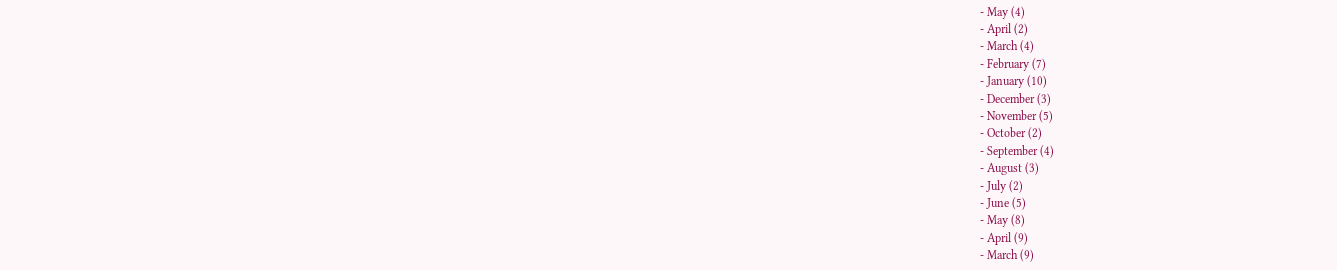- May (4)
- April (2)
- March (4)
- February (7)
- January (10)
- December (3)
- November (5)
- October (2)
- September (4)
- August (3)
- July (2)
- June (5)
- May (8)
- April (9)
- March (9)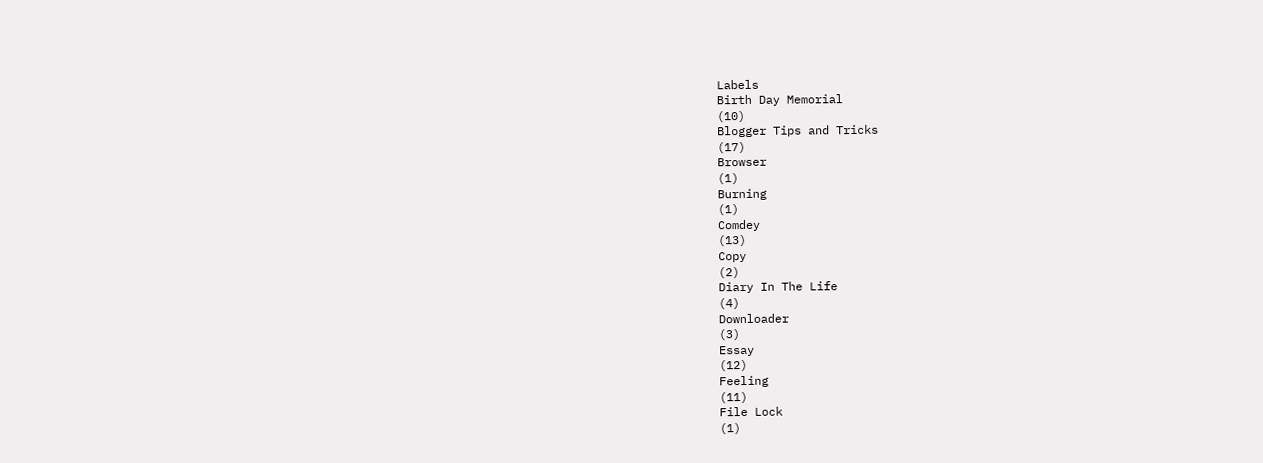Labels
Birth Day Memorial
(10)
Blogger Tips and Tricks
(17)
Browser
(1)
Burning
(1)
Comdey
(13)
Copy
(2)
Diary In The Life
(4)
Downloader
(3)
Essay
(12)
Feeling
(11)
File Lock
(1)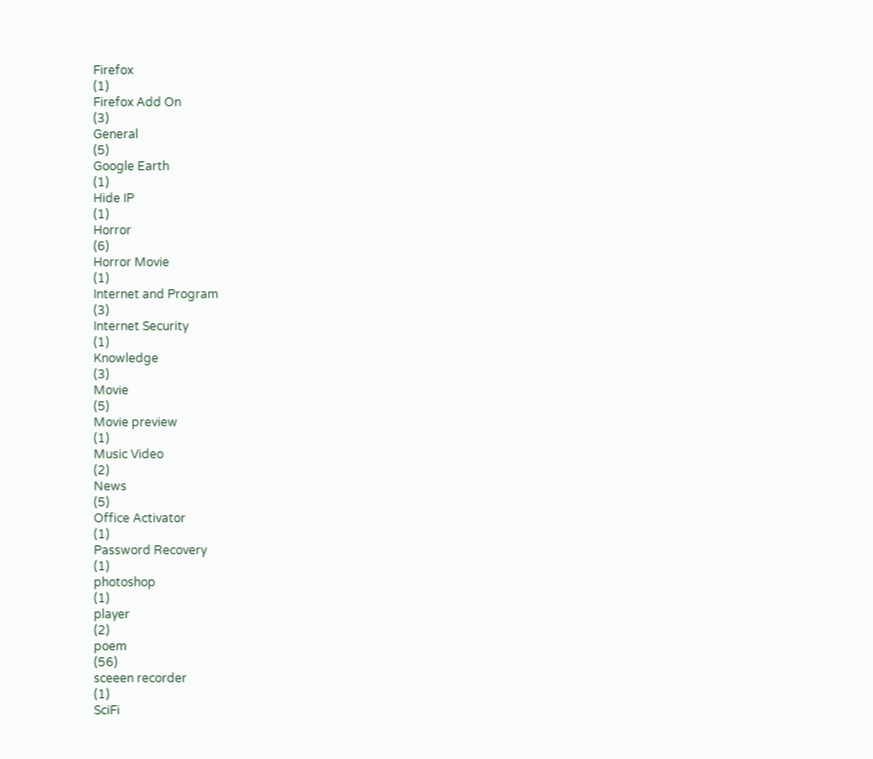Firefox
(1)
Firefox Add On
(3)
General
(5)
Google Earth
(1)
Hide IP
(1)
Horror
(6)
Horror Movie
(1)
Internet and Program
(3)
Internet Security
(1)
Knowledge
(3)
Movie
(5)
Movie preview
(1)
Music Video
(2)
News
(5)
Office Activator
(1)
Password Recovery
(1)
photoshop
(1)
player
(2)
poem
(56)
sceeen recorder
(1)
SciFi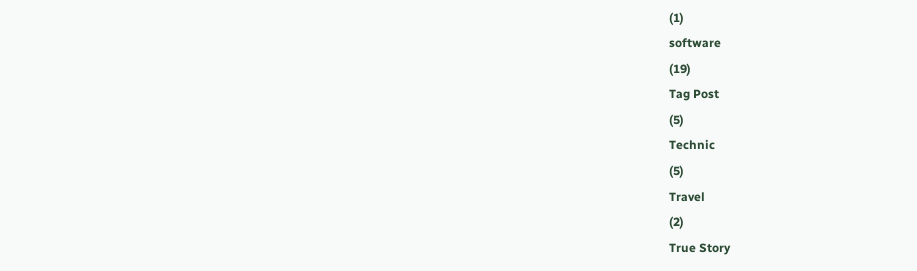(1)
software
(19)
Tag Post
(5)
Technic
(5)
Travel
(2)
True Story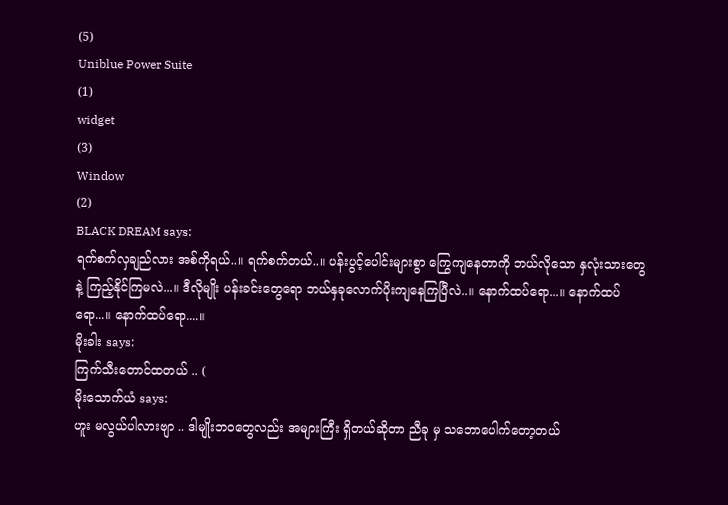(5)
Uniblue Power Suite
(1)
widget
(3)
Window
(2)
BLACK DREAM says:
ရက်စက်လှချည်လား အစ်ကိုရယ်..။ ရက်စက်တယ်..။ ပန်းပွင့်ပေါင်းများစွာ ကြွေကျနေတာကို ဘယ်လိုသော နှလုံးသားတွေနဲ့ ကြည့်နိုင်ကြမလဲ...။ ဒီလိုမျိုး ပန်းခင်းတွေရော ဘယ်နှခုလောက်ပိုးကျနေကြပြီလဲ..။ နောက်ထပ်ရော...။ နောက်ထပ်ရော...။ နောက်ထပ်ရော....။
မိုးခါး says:
ကြက်သီးတောင်ထတယ် .. (
မိုးသောက်ယံ says:
ဟူး မလွယ်ပါလားဗျာ .. ဒါမျိုးဘဝတွေလည်း အများကြီး ရှိတယ်ဆိုတာ ညီခု မှ သဘောပေါက်တော့တယ်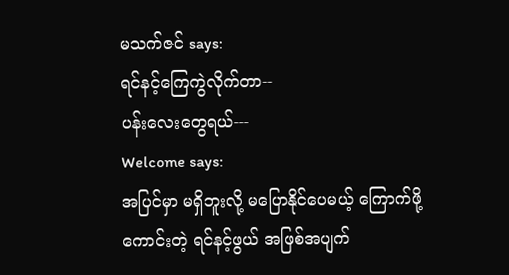မသက်ဇင် says:
ရင်နင့်ကြေကွဲလိုက်တာ--
ပန်းလေးတွေရယ်---
Welcome says:
အပြင်မှာ မရှိဘူးလို့ မပြောနိုင်ပေမယ့် ကြောက်ဖို့ ကောင်းတဲ့ ရင်နင့်ဖွယ် အဖြစ်အပျက်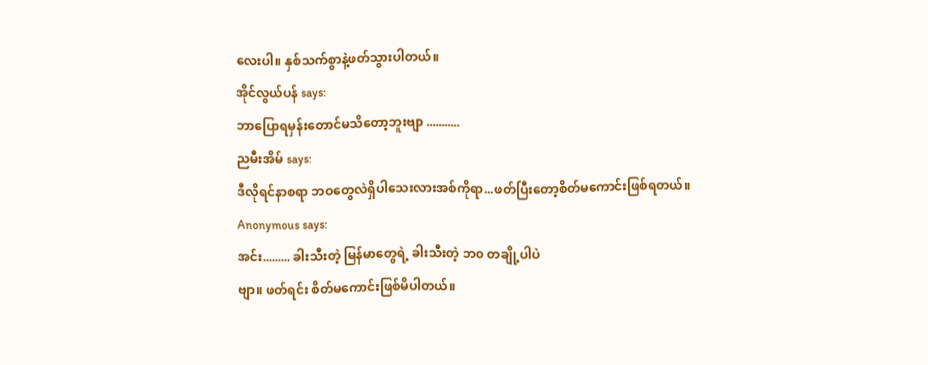လေးပါ။ နှစ်သက်စွာနဲ့ဖတ်သွားပါတယ်။
အိုင်လွယ်ပန် says:
ဘာပြောရမှန်းတောင်မသိတော့ဘူးဗျာ ...........
ညမီးအိမ် says:
ဒီလိုရင်နာစရာ ဘဝတွေလဲရှိပါသေးလားအစ်ကိုရာ...ဖတ်ပြီးတော့စိတ်မကောင်းဖြစ်ရတယ်။
Anonymous says:
အင်း......... ခါးသီးတဲ့ မြန်မာတွေရဲ့ ခါးသီးတဲ့ ဘ၀ တချို့ပါပဲ
ဗျာ။ ဖတ်ရင်း စိတ်မကောင်းဖြစ်မိပါတယ်။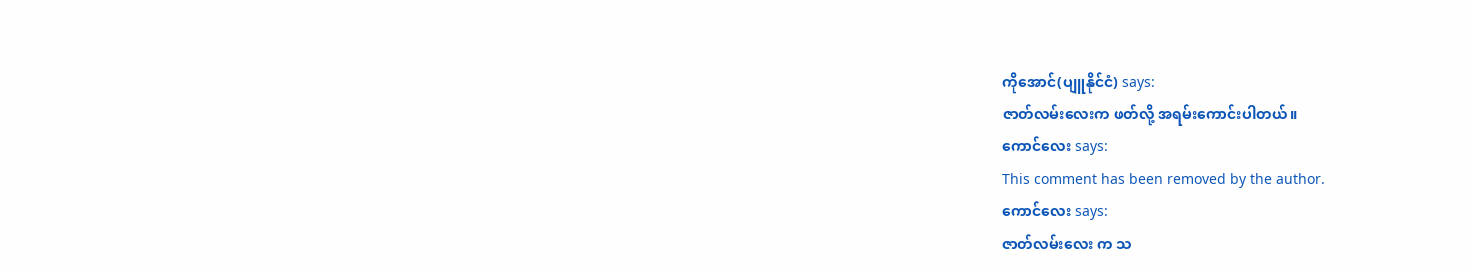ကိုအောင်(ပျူနိုင်ငံ) says:
ဇာတ်လမ်းလေးက ဖတ်လို့ အရမ်းကောင်းပါတယ်။
ကောင်လေး says:
This comment has been removed by the author.
ကောင်လေး says:
ဇာတ်လမ်းလေး က သ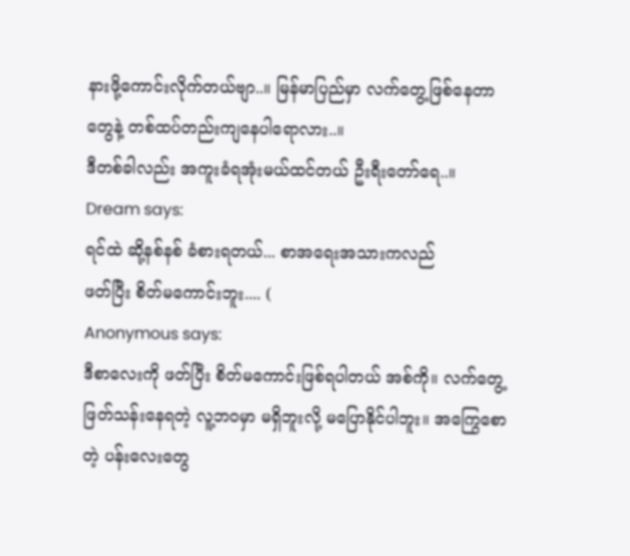နားဖို့ကောင်းလိုက်တယ်ဗျာ..။ မြန်မာပြည်မှာ လက်တွေ့ဖြစ်နေတာတွေနဲ့ တစ်ထပ်တည်းကျနေပါရောလား..။
ဒီတစ်ခါလည်း အကူးခံရအုံးမယ်ထင်တယ် ဦးရီးတော်ရေ..။
Dream says:
ရင်ထဲ ဆို့နစ်နစ် ခံစားရတယ်... စာအရေးအသားကလည်
ဖတ်ပြီး စိတ်မကောင်းဘူး.... (
Anonymous says:
ဒီစာလေးကို ဖတ်ပြီး စိတ်မကောင်းဖြစ်ရပါတယ် အစ်ကို။ လက်တွေ့ ဖြတ်သန်းနေရတဲ့ လူ့ဘဝမှာ မရှိဘူးလို့ မပြောနိုင်ပါဘူး။ အကြွေစောတဲ့ ပန်းလေးတွေ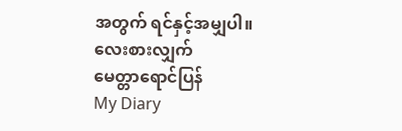အတွက် ရင်နှင့်အမျှပါ။
လေးစားလျှက်
မေတ္တာရောင်ပြန်
My Diary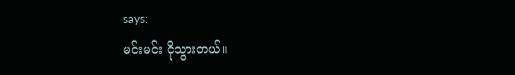says:
မင်းမင်း ငိုသွားတယ်။